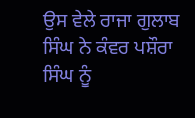ਉਸ ਵੇਲੇ ਰਾਜਾ ਗੁਲਾਬ ਸਿੰਘ ਨੇ ਕੰਵਰ ਪਸ਼ੌਰਾ ਸਿੰਘ ਨੂੰ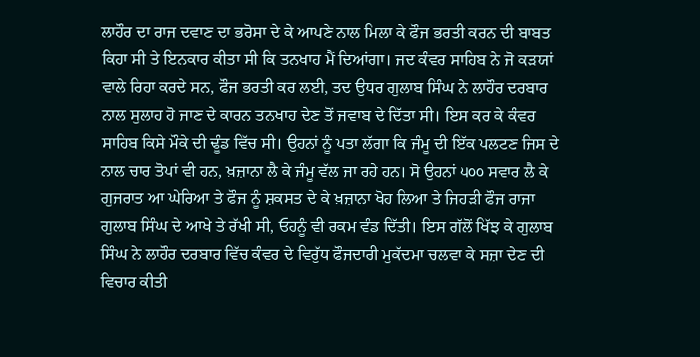ਲਾਹੌਰ ਦਾ ਰਾਜ ਦਵਾਣ ਦਾ ਭਰੋਸਾ ਦੇ ਕੇ ਆਪਣੇ ਨਾਲ ਮਿਲਾ ਕੇ ਫੌਜ ਭਰਤੀ ਕਰਨ ਦੀ ਬਾਬਤ ਕਿਹਾ ਸੀ ਤੇ ਇਨਕਾਰ ਕੀਤਾ ਸੀ ਕਿ ਤਨਖਾਹ ਮੈਂ ਦਿਆਂਗਾ। ਜਦ ਕੰਵਰ ਸਾਹਿਬ ਨੇ ਜੋ ਕੜਯਾਂ ਵਾਲੇ ਰਿਹਾ ਕਰਦੇ ਸਨ, ਫੌਜ ਭਰਤੀ ਕਰ ਲਈ, ਤਦ ਉਧਰ ਗੁਲਾਬ ਸਿੰਘ ਨੇ ਲਾਹੌਰ ਦਰਬਾਰ ਨਾਲ ਸੁਲਾਹ ਹੋ ਜਾਣ ਦੇ ਕਾਰਨ ਤਨਖਾਹ ਦੇਣ ਤੋਂ ਜਵਾਬ ਦੇ ਦਿੱਤਾ ਸੀ। ਇਸ ਕਰ ਕੇ ਕੰਵਰ ਸਾਹਿਬ ਕਿਸੇ ਮੌਕੇ ਦੀ ਢੂੰਡ ਵਿੱਚ ਸੀ। ਉਹਨਾਂ ਨੂੰ ਪਤਾ ਲੱਗਾ ਕਿ ਜੰਮੂ ਦੀ ਇੱਕ ਪਲਟਣ ਜਿਸ ਦੇ ਨਾਲ ਚਾਰ ਤੋਪਾਂ ਵੀ ਹਨ, ਖ਼ਜ਼ਾਨਾ ਲੈ ਕੇ ਜੰਮੂ ਵੱਲ ਜਾ ਰਹੇ ਹਨ। ਸੋ ਉਹਨਾਂ ੫੦੦ ਸਵਾਰ ਲੈ ਕੇ ਗੁਜਰਾਤ ਆ ਘੇਰਿਆ ਤੇ ਫੌਜ ਨੂੰ ਸ਼ਕਸਤ ਦੇ ਕੇ ਖ਼ਜ਼ਾਨਾ ਖੋਹ ਲਿਆ ਤੇ ਜਿਹੜੀ ਫੌਜ ਰਾਜਾ ਗੁਲਾਬ ਸਿੰਘ ਦੇ ਆਖੇ ਤੇ ਰੱਖੀ ਸੀ, ਓਹਨੂੰ ਵੀ ਰਕਮ ਵੰਡ ਦਿੱਤੀ। ਇਸ ਗੱਲੋਂ ਖਿੱਝ ਕੇ ਗੁਲਾਬ ਸਿੰਘ ਨੇ ਲਾਹੌਰ ਦਰਬਾਰ ਵਿੱਚ ਕੰਵਰ ਦੇ ਵਿਰੁੱਧ ਫੌਜਦਾਰੀ ਮੁਕੱਦਮਾ ਚਲਵਾ ਕੇ ਸਜ਼ਾ ਦੇਣ ਦੀ ਵਿਚਾਰ ਕੀਤੀ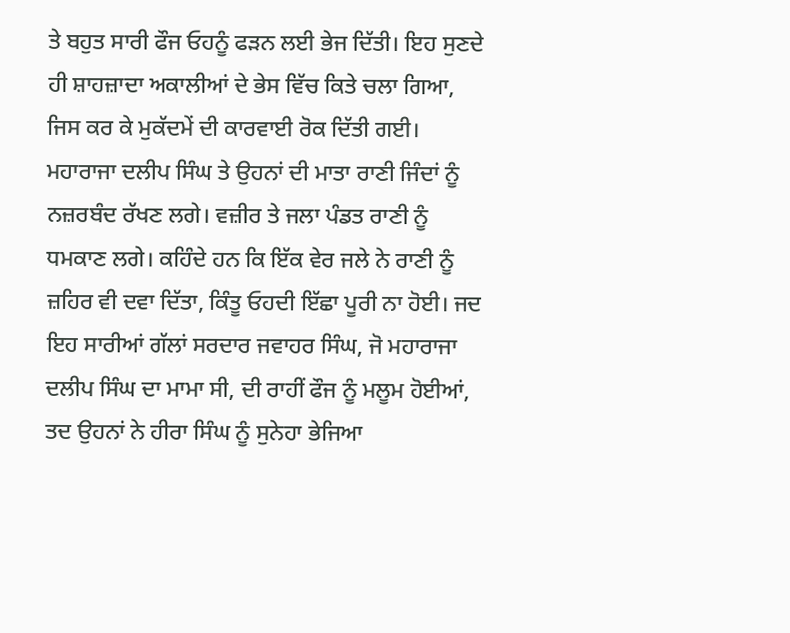ਤੇ ਬਹੁਤ ਸਾਰੀ ਫੌਜ ਓਹਨੂੰ ਫੜਨ ਲਈ ਭੇਜ ਦਿੱਤੀ। ਇਹ ਸੁਣਦੇ ਹੀ ਸ਼ਾਹਜ਼ਾਦਾ ਅਕਾਲੀਆਂ ਦੇ ਭੇਸ ਵਿੱਚ ਕਿਤੇ ਚਲਾ ਗਿਆ, ਜਿਸ ਕਰ ਕੇ ਮੁਕੱਦਮੇਂ ਦੀ ਕਾਰਵਾਈ ਰੋਕ ਦਿੱਤੀ ਗਈ। ਮਹਾਰਾਜਾ ਦਲੀਪ ਸਿੰਘ ਤੇ ਉਹਨਾਂ ਦੀ ਮਾਤਾ ਰਾਣੀ ਜਿੰਦਾਂ ਨੂੰ ਨਜ਼ਰਬੰਦ ਰੱਖਣ ਲਗੇ। ਵਜ਼ੀਰ ਤੇ ਜਲਾ ਪੰਡਤ ਰਾਣੀ ਨੂੰ ਧਮਕਾਣ ਲਗੇ। ਕਹਿੰਦੇ ਹਨ ਕਿ ਇੱਕ ਵੇਰ ਜਲੇ ਨੇ ਰਾਣੀ ਨੂੰ ਜ਼ਹਿਰ ਵੀ ਦਵਾ ਦਿੱਤਾ, ਕਿੰਤੂ ਓਹਦੀ ਇੱਛਾ ਪੂਰੀ ਨਾ ਹੋਈ। ਜਦ ਇਹ ਸਾਰੀਆਂ ਗੱਲਾਂ ਸਰਦਾਰ ਜਵਾਹਰ ਸਿੰਘ, ਜੋ ਮਹਾਰਾਜਾ ਦਲੀਪ ਸਿੰਘ ਦਾ ਮਾਮਾ ਸੀ, ਦੀ ਰਾਹੀਂ ਫੌਜ ਨੂੰ ਮਲੂਮ ਹੋਈਆਂ, ਤਦ ਉਹਨਾਂ ਨੇ ਹੀਰਾ ਸਿੰਘ ਨੂੰ ਸੁਨੇਹਾ ਭੇਜਿਆ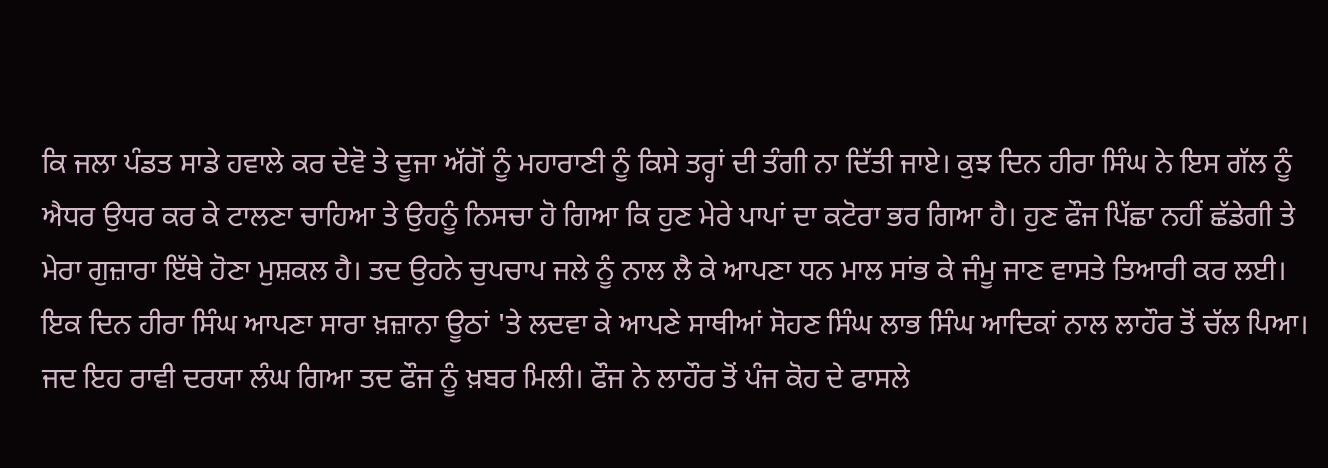ਕਿ ਜਲਾ ਪੰਡਤ ਸਾਡੇ ਹਵਾਲੇ ਕਰ ਦੇਵੋ ਤੇ ਦੂਜਾ ਅੱਗੋਂ ਨੂੰ ਮਹਾਰਾਣੀ ਨੂੰ ਕਿਸੇ ਤਰ੍ਹਾਂ ਦੀ ਤੰਗੀ ਨਾ ਦਿੱਤੀ ਜਾਏ। ਕੁਝ ਦਿਨ ਹੀਰਾ ਸਿੰਘ ਨੇ ਇਸ ਗੱਲ ਨੂੰ ਐਧਰ ਉਧਰ ਕਰ ਕੇ ਟਾਲਣਾ ਚਾਹਿਆ ਤੇ ਉਹਨੂੰ ਨਿਸਚਾ ਹੋ ਗਿਆ ਕਿ ਹੁਣ ਮੇਰੇ ਪਾਪਾਂ ਦਾ ਕਟੋਰਾ ਭਰ ਗਿਆ ਹੈ। ਹੁਣ ਫੌਜ ਪਿੱਛਾ ਨਹੀਂ ਛੱਡੇਗੀ ਤੇ ਮੇਰਾ ਗੁਜ਼ਾਰਾ ਇੱਥੇ ਹੋਣਾ ਮੁਸ਼ਕਲ ਹੈ। ਤਦ ਉਹਨੇ ਚੁਪਚਾਪ ਜਲੇ ਨੂੰ ਨਾਲ ਲੈ ਕੇ ਆਪਣਾ ਧਨ ਮਾਲ ਸਾਂਭ ਕੇ ਜੰਮੂ ਜਾਣ ਵਾਸਤੇ ਤਿਆਰੀ ਕਰ ਲਈ।
ਇਕ ਦਿਨ ਹੀਰਾ ਸਿੰਘ ਆਪਣਾ ਸਾਰਾ ਖ਼ਜ਼ਾਨਾ ਊਠਾਂ 'ਤੇ ਲਦਵਾ ਕੇ ਆਪਣੇ ਸਾਥੀਆਂ ਸੋਹਣ ਸਿੰਘ ਲਾਭ ਸਿੰਘ ਆਦਿਕਾਂ ਨਾਲ ਲਾਹੌਰ ਤੋਂ ਚੱਲ ਪਿਆ। ਜਦ ਇਹ ਰਾਵੀ ਦਰਯਾ ਲੰਘ ਗਿਆ ਤਦ ਫੌਜ ਨੂੰ ਖ਼ਬਰ ਮਿਲੀ। ਫੌਜ ਨੇ ਲਾਹੌਰ ਤੋਂ ਪੰਜ ਕੋਹ ਦੇ ਫਾਸਲੇ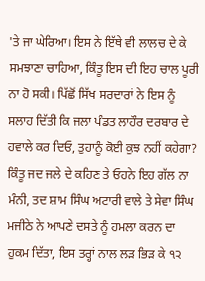'ਤੇ ਜਾ ਘੇਰਿਆ। ਇਸ ਨੇ ਇੱਥੇ ਵੀ ਲਾਲਚ ਦੇ ਕੇ ਸਮਝਾਣਾ ਚਾਹਿਆ, ਕਿੰਤੂ ਇਸ ਦੀ ਇਹ ਚਾਲ ਪੂਰੀ ਨਾ ਹੋ ਸਕੀ। ਪਿੱਛੋਂ ਸਿੱਖ ਸਰਦਾਰਾਂ ਨੇ ਇਸ ਨੂੰ ਸਲਾਹ ਦਿੱਤੀ ਕਿ ਜਲਾ ਪੰਡਤ ਲਾਹੌਰ ਦਰਬਾਰ ਦੇ ਹਵਾਲੇ ਕਰ ਦਿਓ, ਤੁਹਾਨੂੰ ਕੋਈ ਕੁਝ ਨਹੀਂ ਕਹੇਗਾ? ਕਿੰਤੂ ਜਦ ਜਲੇ ਦੇ ਕਹਿਣ ਤੇ ਓਹਨੇ ਇਹ ਗੱਲ ਨਾ ਮੰਨੀ, ਤਦ ਸ਼ਾਮ ਸਿੰਘ ਅਟਾਰੀ ਵਾਲੇ ਤੇ ਸੇਵਾ ਸਿੰਘ ਮਜੀਠੇ ਨੇ ਆਪਣੇ ਦਸਤੇ ਨੂੰ ਹਮਲਾ ਕਰਨ ਦਾ ਹੁਕਮ ਦਿੱਤਾ, ਇਸ ਤਰ੍ਹਾਂ ਨਾਲ ਲੜ ਭਿੜ ਕੇ ੧੨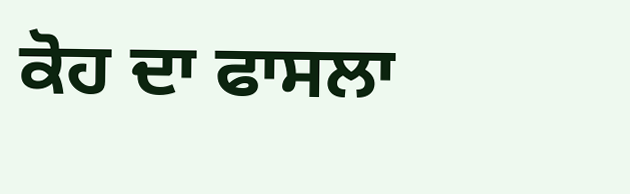ਕੋਹ ਦਾ ਫਾਸਲਾ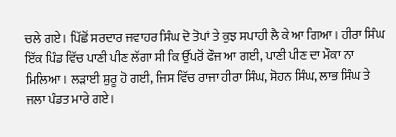ਚਲੇ ਗਏ। ਪਿੱਛੋਂ ਸਰਦਾਰ ਜਵਾਹਰ ਸਿੰਘ ਦੋ ਤੋਪਾਂ ਤੇ ਕੁਝ ਸਪਾਹੀ ਲੈ ਕੇ ਆ ਗਿਆ। ਹੀਰਾ ਸਿੰਘ ਇੱਕ ਪਿੰਡ ਵਿੱਚ ਪਾਣੀ ਪੀਣ ਲੱਗਾ ਸੀ ਕਿ ਉੱਪਰੋਂ ਫੌਜ ਆ ਗਈ, ਪਾਣੀ ਪੀਣ ਦਾ ਮੌਕਾ ਨਾ ਮਿਲਿਆ। ਲੜਾਈ ਸ਼ੁਰੂ ਹੋ ਗਈ, ਜਿਸ ਵਿੱਚ ਰਾਜਾ ਹੀਰਾ ਸਿੰਘ, ਸੋਹਨ ਸਿੰਘ, ਲਾਭ ਸਿੰਘ ਤੇ ਜਲਾ ਪੰਡਤ ਮਾਰੇ ਗਏ।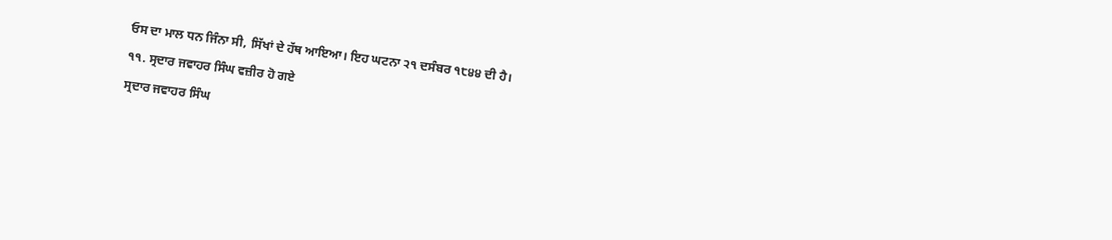ਓਸ ਦਾ ਮਾਲ ਧਨ ਜਿੰਨਾ ਸੀ, ਸਿੱਖਾਂ ਦੇ ਹੱਥ ਆਇਆ। ਇਹ ਘਟਨਾ ੨੧ ਦਸੰਬਰ ੧੮੪੪ ਦੀ ਹੈ।
੧੧. ਸ੍ਰਦਾਰ ਜਵਾਹਰ ਸਿੰਘ ਵਜ਼ੀਰ ਹੋ ਗਏ
ਸ੍ਰਦਾਰ ਜਵਾਹਰ ਸਿੰਘ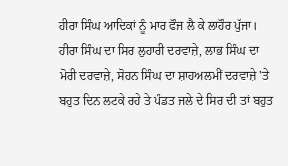ਹੀਰਾ ਸਿੰਘ ਆਦਿਕਾਂ ਨੂੰ ਮਾਰ ਫੌਜ ਲੈ ਕੇ ਲਾਹੌਰ ਪੁੱਜਾ। ਹੀਰਾ ਸਿੰਘ ਦਾ ਸਿਰ ਲੁਹਾਰੀ ਦਰਵਾਜ਼ੇ, ਲਾਭ ਸਿੰਘ ਦਾ ਮੋਰੀ ਦਰਵਾਜ਼ੇ, ਸੋਹਨ ਸਿੰਘ ਦਾ ਸ਼ਾਹਅਲਮੀਂ ਦਰਵਾਜ਼ੇ 'ਤੇ ਬਹੁਤ ਦਿਨ ਲਟਕੇ ਰਹੇ ਤੇ ਪੰਡਤ ਜਲੇ ਦੇ ਸਿਰ ਦੀ ਤਾਂ ਬਹੁਤ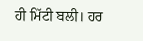ਹੀ ਮਿੱਟੀ ਬਲੀ। ਹਰ